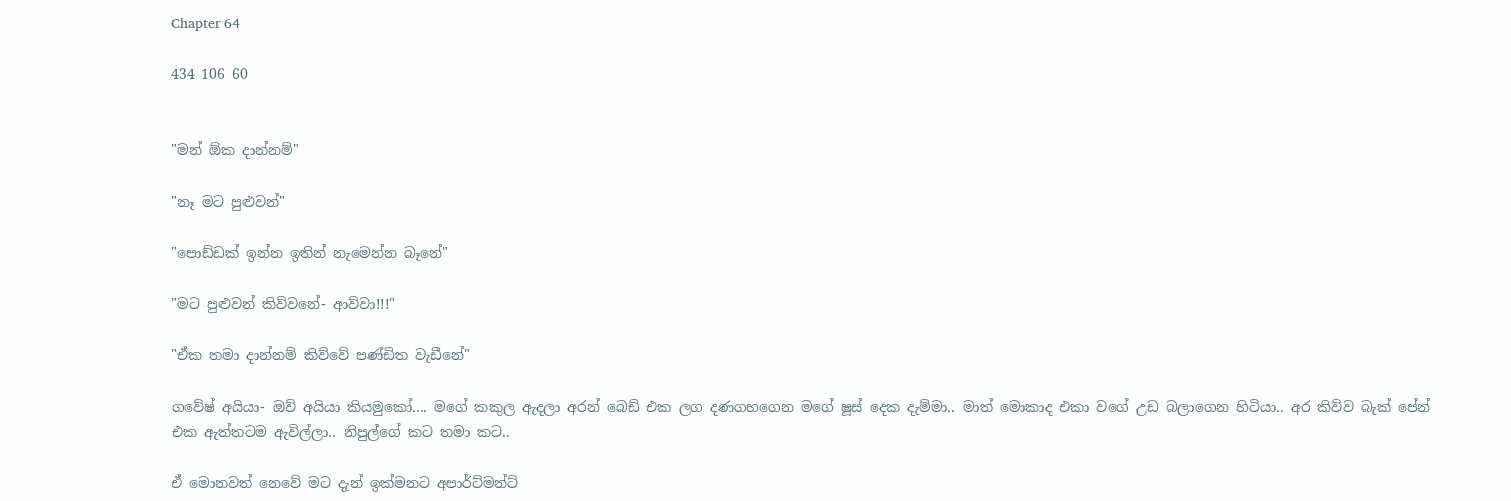Chapter 64

434 106 60


"මන් ඕක දාන්නම්"

"නෑ මට පුළුවන්"

"පොඩ්ඩක් ඉන්න ඉතින් නැමෙන්න බෑනේ"

"මට පුළුවන් කිව්වනේ- ආව්වා!!!"

"ඒක තමා දාන්නම් කිව්වේ පණ්ඩිත වැඩීනේ"

ගවේෂ් අයියා- ඔව් අයියා කියමුකෝ.... මගේ කකුල ඇදලා අරන් බෙඩ් එක ලග දණගහගෙන මගේ ෂූස් දෙක දැම්මා.. මාත් මොකාද එකා වගේ උඩ බලාගෙන හිටියා.. අර කිව්ව බැක් පේන් එක ඇත්තටම ඇවිල්ලා.. නිපුල්ගේ කට තමා කට..

ඒ මොනවත් නෙවේ මට දැන් ඉක්මනට අපාර්ට්මන්ට්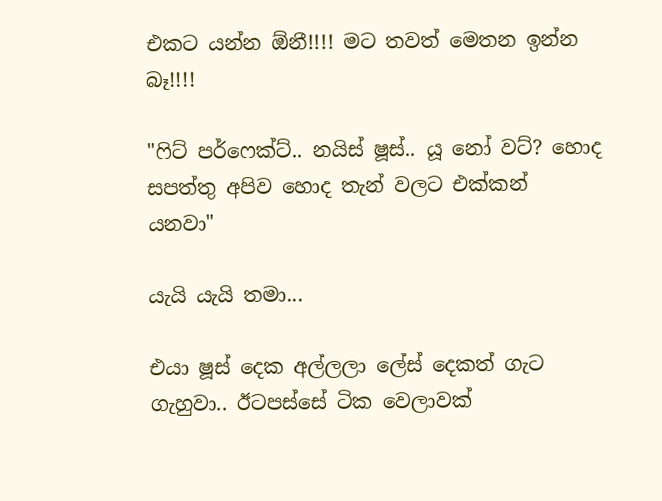එකට යන්න ඕනී!!!! මට තවත් මෙතන ඉන්න බෑ!!!!

"ෆිට් පර්ෆෙක්ට්.. නයිස් ෂූස්.. යූ නෝ වට්? හොද සපත්තු අපිව හොද තැන් වලට එක්කන් යනවා"

යැයි යැයි තමා...

එයා ෂූස් දෙක අල්ලලා ලේස් දෙකත් ගැට ගැහුවා.. ඊටපස්සේ ටික වෙලාවක්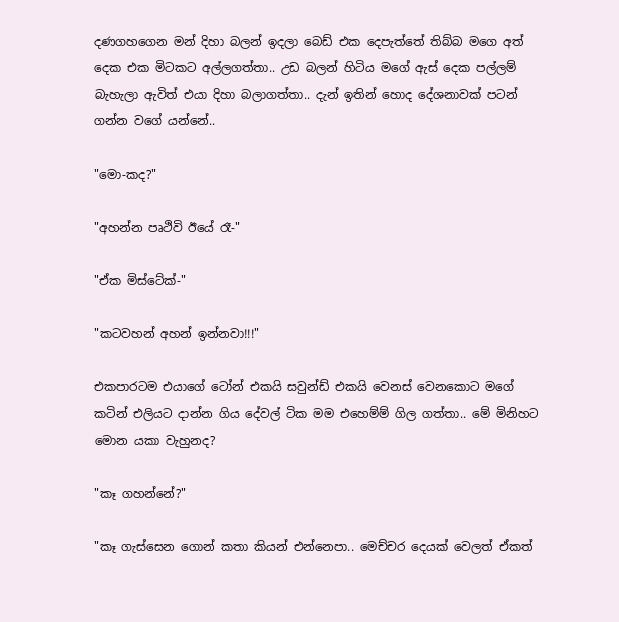දණගහගෙන මන් දිහා බලන් ඉදලා බෙඩ් එක දෙපැත්තේ තිබ්බ මගෙ අත් දෙක එක මිටකට අල්ලගත්තා.. උඩ බලන් හිටිය මගේ ඇස් දෙක පල්ලම් බැහැලා ඇවිත් එයා දිහා බලාගත්තා.. දැන් ඉතින් හොද දේශනාවක් පටන් ගන්න වගේ යන්නේ..

"මො-කද?"

"අහන්න පෘථිවි ඊයේ රෑ-"

"ඒක මිස්ටේක්-"

"කටවහන් අහන් ඉන්නවා!!!"

එකපාරටම එයාගේ ටෝන් එකයි සවුන්ඩ් එකයි වෙනස් වෙනකොට මගේ කටින් එලියට දාන්න ගිය දේවල් ටික මම එහෙම්ම් ගිල ගත්තා.. මේ මිනිහට මොන යකා වැහුනද?

"කෑ ගහන්නේ?"

"කෑ ගැස්සෙන ගොන් කතා කියන් එන්නෙපා.. මෙච්චර දෙයක් වෙලත් ඒකත්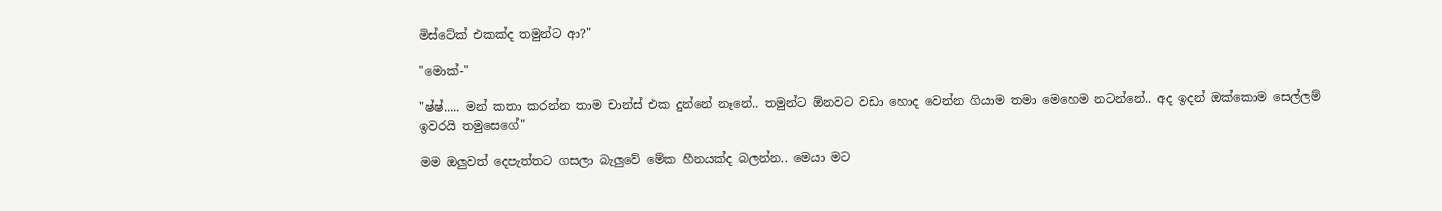මිස්ටේක් එකක්ද තමුන්ට ආ?"

"මොක්-"

"ෂ්ෂ්..... මන් කතා කරන්න තාම චාන්ස් එක දුන්නේ නෑනේ.. තමුන්ට ඕනවට වඩා හොද වෙන්න ගියාම තමා මෙහෙම නටන්නේ.. අද ඉදන් ඔක්කොම සෙල්ලම් ඉවරයි තමුසෙගේ"

මම ඔලුවත් දෙපැත්තට ගසලා බැලුවේ මේක හීනයක්ද බලන්න.. මෙයා මට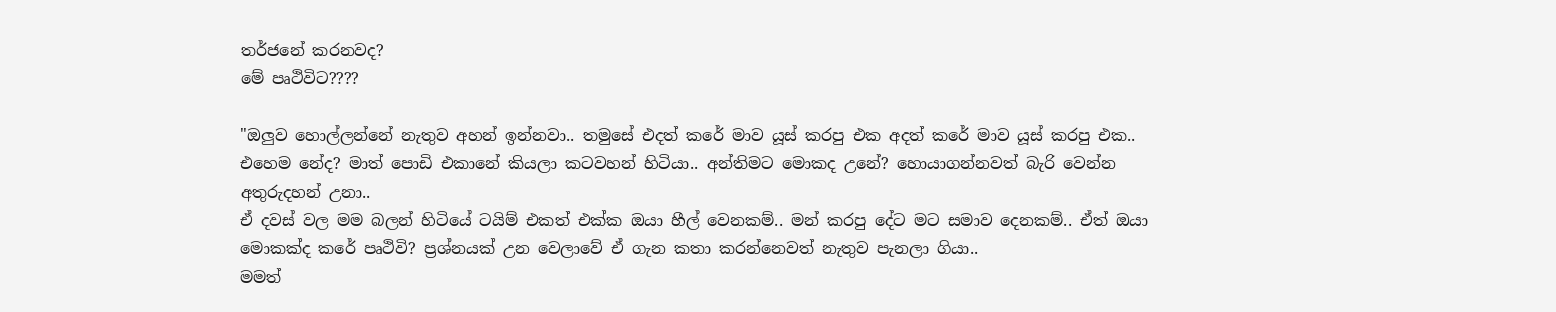තර්ජනේ කරනවද?
මේ පෘථිවිට????

"ඔලුව හොල්ලන්නේ නැතුව අහන් ඉන්නවා.. තමුසේ එදත් කරේ මාව යූස් කරපු එක අදත් කරේ මාව යූස් කරපු එක.. එහෙම නේද? මාත් පොඩි එකානේ කියලා කටවහන් හිටියා.. අන්තිමට මොකද උනේ? හොයාගන්නවත් බැරි වෙන්න අතුරුදහන් උනා..
ඒ දවස් වල මම බලන් හිටියේ ටයිම් එකත් එක්ක ඔයා හීල් වෙනකම්.. මන් කරපු දේට මට සමාව දෙනකම්.. ඒත් ඔයා මොකක්ද කරේ පෘථිවි? ප්‍රශ්නයක් උන වෙලාවේ ඒ ගැන කතා කරන්නෙවත් නැතුව පැනලා ගියා..
මමත්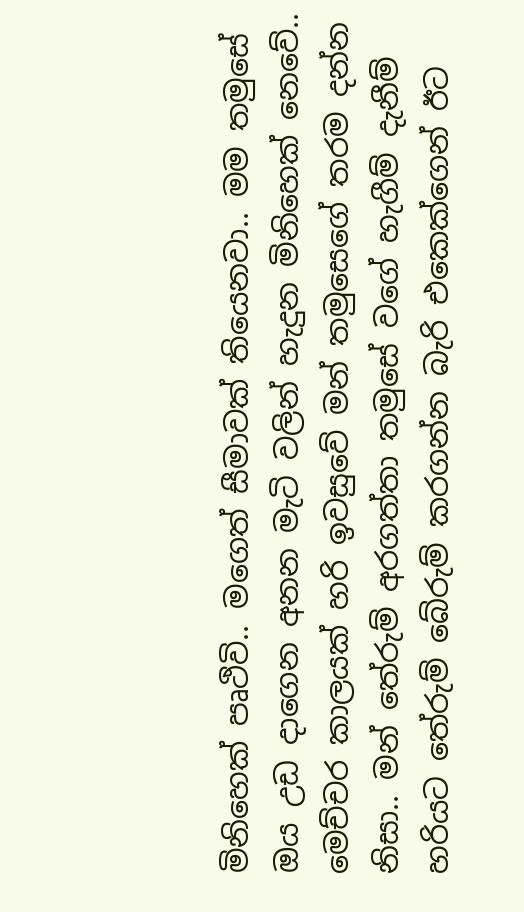මිනිහෙක් පෘථිවි.. මගෙත් සීමාවක් තියෙනවා.. මම තමුසේ ඔය උඩ දාගෙන අනන මැටි වලින් හැදුන මිනිහෙක් නෙවේ.. මෙච්චර කාලයක් හරි ඉවසුවේ මන් තමුසෙගේ තරම දන්න නිසා.. මන් තේරුම් අරගත්තා තමුසේ වගේ හැගීම් දැනීම් හරියට තේරුම් බේරුම් කරගන්න බැරි එකෙක්ගෙන් ඊට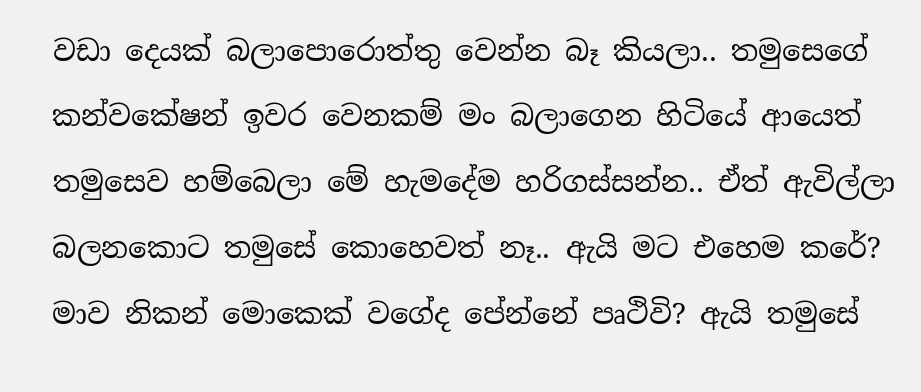වඩා දෙයක් බලාපොරොත්තු වෙන්න බෑ කියලා.. තමුසෙගේ කන්වකේෂන් ඉවර වෙනකම් මං බලාගෙන හිටියේ ආයෙත් තමුසෙව හම්බෙලා මේ හැමදේම හරිගස්සන්න.. ඒත් ඇවිල්ලා බලනකොට තමුසේ කොහෙවත් නෑ.. ඇයි මට එහෙම කරේ? මාව නිකන් මොකෙක් වගේද පේන්නේ පෘථිවි? ඇයි තමුසේ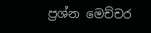ප්‍රශ්න මෙච්චර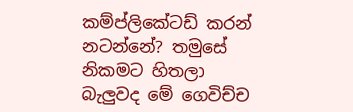කම්ප්ලිකේටඩ් කරන් නටන්නේ? තමුසේ නිකමට හිතලා බැලුවද මේ ගෙවිච්ච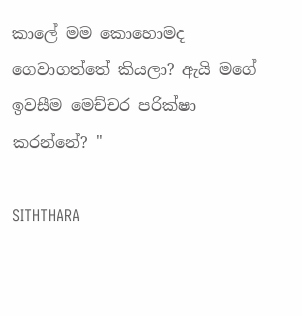කාලේ මම කොහොමද ගෙවාගත්තේ කියලා? ඇයි මගේ ඉවසීම මෙච්චර පරික්ෂා කරන්නේ? "

SITHTHARA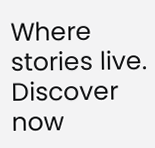Where stories live. Discover now